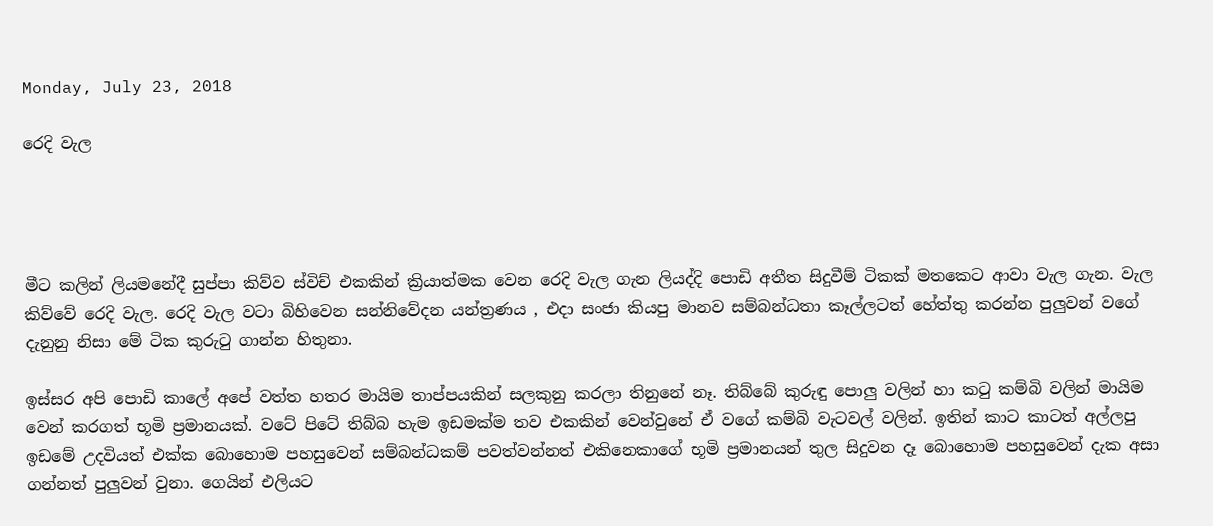Monday, July 23, 2018

රෙදි වැල




මීට කලින් ලියමනේදී සුප්පා කිව්ව ස්විච් එකකින් ක්‍රියාත්මක වෙන රෙදි වැල ගැන ලියද්දි පොඩි අතීත සිදුවීම් ටිකක් මතකෙට ආවා වැල ගැන. වැල කිව්වේ රෙදි වැල. රෙදි වැල වටා බිහිවෙන සන්නිවේදන යන්ත්‍රණය , එදා සංජා කියපු මානව සම්බන්ධතා කෑල්ලටත් හේත්තු කරන්න පුලුවන් වගේ දැනුනු නිසා මේ ටික කුරුටු ගාන්න හිතුනා.

ඉස්සර අපි පොඩි කාලේ අපේ වත්ත හතර මායිම තාප්පයකින් සලකුනු කරලා තිනුනේ නෑ. තිබ්බේ කුරුඳු පොලු වලින් හා කටු කම්බි වලින් මායිම වෙන් කරගත් භූමි ප්‍රමානයක්. වටේ පිටේ තිබ්බ හැම ඉඩමක්ම තව එකකින් වෙන්වුනේ ඒ වගේ කම්බි වැටවල් වලින්. ඉතින් කාට කාටත් අල්ලපු ඉඩමේ උදවියත් එක්ක බොහොම පහසුවෙන් සම්බන්ධකම් පවත්වන්නත් එකිනෙකාගේ භූමි ප්‍රමානයන් තුල සිදුවන දෑ බොහොම පහසුවෙන් දැක අසා ගන්නත් පුලුවන් වුනා. ගෙයින් එලියට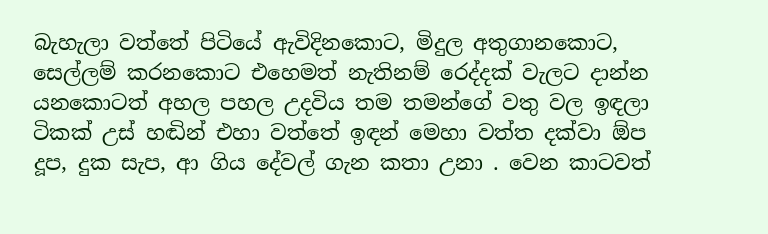බැහැලා වත්තේ පිටියේ ඇවිදිනකොට, මිදුල අතුගානකොට, සෙල්ලම් කරනකොට එහෙමත් නැතිනම් රෙද්දක් වැලට දාන්න යනකොටත් අහල පහල උදවිය තම තමන්ගේ වතු වල ඉඳලා ටිකක් උස් හඬින් එහා වත්තේ ඉඳන් මෙහා වත්ත දක්වා ඕප දූප, දුක සැප, ආ ගිය දේවල් ගැන කතා උනා . වෙන කාටවත්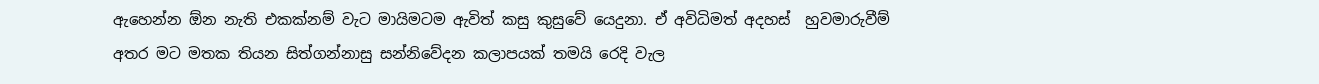ඇහෙන්න ඕන නැති එකක්නම් වැට මායිමටම ඇවිත් කසු කුසුවේ යෙදුනා. ඒ අවිධිමත් අදහස්  හුවමාරුවීම් අතර මට මතක තියන සිත්ගන්නාසු සන්නිවේදන කලාපයක් තමයි රෙදි වැල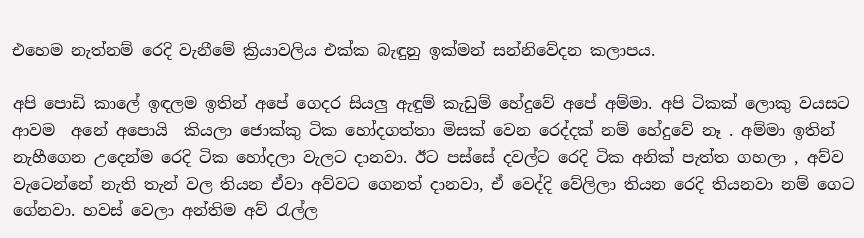එහෙම නැත්නම් රෙදි වැනීමේ ක්‍රියාවලිය එක්ක බැඳුනු ඉක්මන් සන්නිවේදන කලාපය.

අපි පොඩි කාලේ ඉඳලම ඉතින් අපේ ගෙදර සියලු ඇඳුම් කැඩුම් හේදුවේ අපේ අම්මා. අපි ටිකක් ලොකු වයසට ආවම  අනේ අපොයි  කියලා ජොක්කු ටික හෝදගත්තා මිසක් වෙන රෙද්දක් නම් හේදුවේ නෑ . අම්මා ඉතින් නැහීගෙන උදෙන්ම රෙදි ටික හෝදලා වැලට දානවා. ඊට පස්සේ දවල්ට රෙදි ටික අනික් පැත්ත ගහලා , අව්ව වැටෙන්නේ නැති තැන් වල තියන ඒවා අව්වට ගෙනත් දානවා, ඒ වෙද්දි වේලිලා තියන රෙදි තියනවා නම් ගෙට ගේනවා. හවස් වෙලා අන්තිම අව් රැල්ල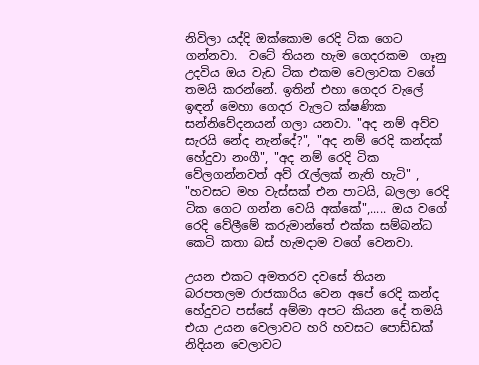නිවිලා යද්දි ඔක්කොම රෙදි ටික ගෙට ගන්නවා.  වටේ තියන හැම ගෙදරකම  ගෑනු උදවිය ඔය වැඩ ටික එකම වෙලාවක වගේ තමයි කරන්නේ. ඉතින් එහා ගෙදර වැලේ ඉඳන් මෙහා ගෙදර වැලට ක්ෂණික සන්නිවේදනයන් ගලා යනවා. "අද නම් අව්ව සැරයි නේද නැන්දේ?", "අද නම් රෙදි කන්දක් හේදුවා නංගී", "අද නම් රෙදි ටික වේලගන්නවත් අව් රැල්ලක් නැති හැටි" , "හවසට මහ වැස්සක් එන පාටයි, බලලා රෙදි ටික ගෙට ගන්න වෙයි අක්කේ",..... ඔය වගේ රෙදි වේලීමේ කරුමාන්තේ එක්ක සම්බන්ධ කෙටි කතා බස් හැමදාම වගේ වෙනවා.

උයන එකට අමතරව දවසේ තියන බරපතලම රාජකාරිය වෙන අපේ රෙදි කන්ද හේදුවට පස්සේ අම්මා අපට කියන දේ තමයි එයා උයන වෙලාවට හරි හවසට පොඩ්ඩක් නිදියන වෙලාවට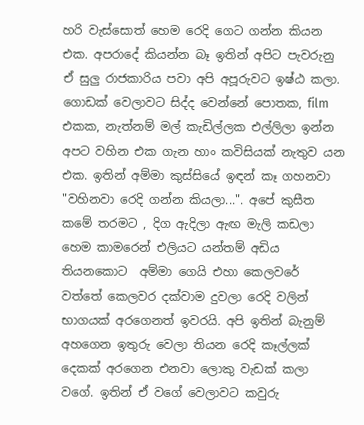හරි වැස්සොත් හෙම රෙදි ගෙට ගන්න කියන එක. අපරාදේ කියන්න බෑ ඉතින් අපිට පැවරුනු ඒ සුලු රාජකාරිය පවා අපි අපූරුවට ඉෂ්ඨ කලා. ගොඩක් වෙලාවට සිද්ද වෙන්නේ පොතක, film එකක, නැත්නම් මල් කැඩිල්ලක එල්ලිලා ඉන්න අපට වහින එක ගැන හාං කවිසියක් නැතුව යන එක. ඉතින් අම්මා කුස්සියේ ඉඳන් කෑ ගහනවා "වහිනවා රෙදි ගන්න කියලා...". අපේ කුසීත කමේ තරමට , දිග ඇදිලා ඇඟ මැලි කඩලා හෙම කාමරෙන් එලියට යන්තම් අඩිය තියනකොට  අම්මා ගෙයි එහා කෙලවරේ වත්තේ කෙලවර දක්වාම දුවලා රෙදි වලින් භාගයක් අරගෙනත් ඉවරයි. අපි ඉතින් බැනුම් අහගෙන ඉතුරු වෙලා තියන රෙදි කෑල්ලක් දෙකක් අරගෙන එනවා ලොකු වැඩක් කලා වගේ. ඉතින් ඒ වගේ වෙලාවට කවුරු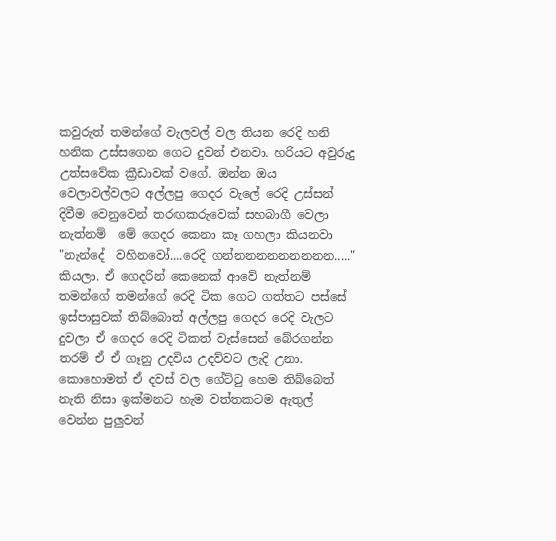කවුරුත් තමන්ගේ වැලවල් වල තියන රෙදි හනි හනික උස්සගෙන ගෙට දුවන් එනවා. හරියට අවුරුදු උත්සවේක ක්‍රීඩාවක් වගේ. ඔන්න ඔය වෙලාවල්වලට අල්ලපු ගෙදර වැලේ රෙදි උස්සන් දිවීම වෙනුවෙන් තරඟකරුවෙක් සහබාගී වෙලා නැත්නම්  මේ ගෙදර කෙනා කෑ ගහලා කියනවා "නැන්දේ  වහිනවෝ....රෙදි ගන්නනනනනනනනන....." කියලා. ඒ ගෙදරින් කෙනෙක් ආවේ නැත්නම් තමන්ගේ තමන්ගේ රෙදි ටික ගෙට ගත්තට පස්සේ ඉස්පාසුවක් තිබ්බොත් අල්ලපු ගෙදර රෙදි වැලට දුවලා ඒ ගෙදර රෙදි ටිකත් වැස්සෙන් බේරගන්න තරම් ඒ ඒ ගෑනු උදවිය උදව්වට ලැදි උනා. කොහොමත් ඒ දවස් වල ගේට්ටු හෙම තිබ්බෙත් නැති නිසා ඉක්මනට හැම වත්තකටම ඇතුල් වෙන්න පුලුවන්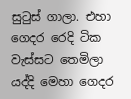සුටුස් ගාලා. එහා ගෙදර රෙදි ටික වැස්සට තෙමිලා යද්දි මෙහා ගෙදර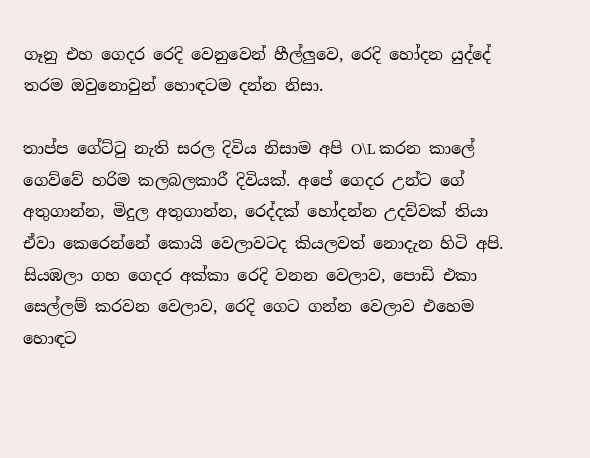ගෑනු එහ ගෙදර රෙදි වෙනුවෙන් හීල්ලුවෙ, රෙදි හෝදන යුද්දේ තරම ඔවුනොවුන් හොඳටම දන්න නිසා.

තාප්ප ගේට්ටු නැති සරල දිවිය නිසාම අපි O\L කරන කාලේ ගෙව්වේ හරිම කලබලකාරී දිවියක්. අපේ ගෙදර උන්ට ගේ අතුගාන්න, මිදුල අතුගාන්න, රෙද්දක් හෝදන්න උදව්වක් තියා ඒවා කෙරෙන්නේ කොයි වෙලාවටද කියලවත් නොදැන හිටි අපි. සියඹලා ගහ ගෙදර අක්කා රෙදි වනන වෙලාව, පොඩි එකා සෙල්ලම් කරවන වෙලාව, රෙදි ගෙට ගන්න වෙලාව එහෙම හොඳට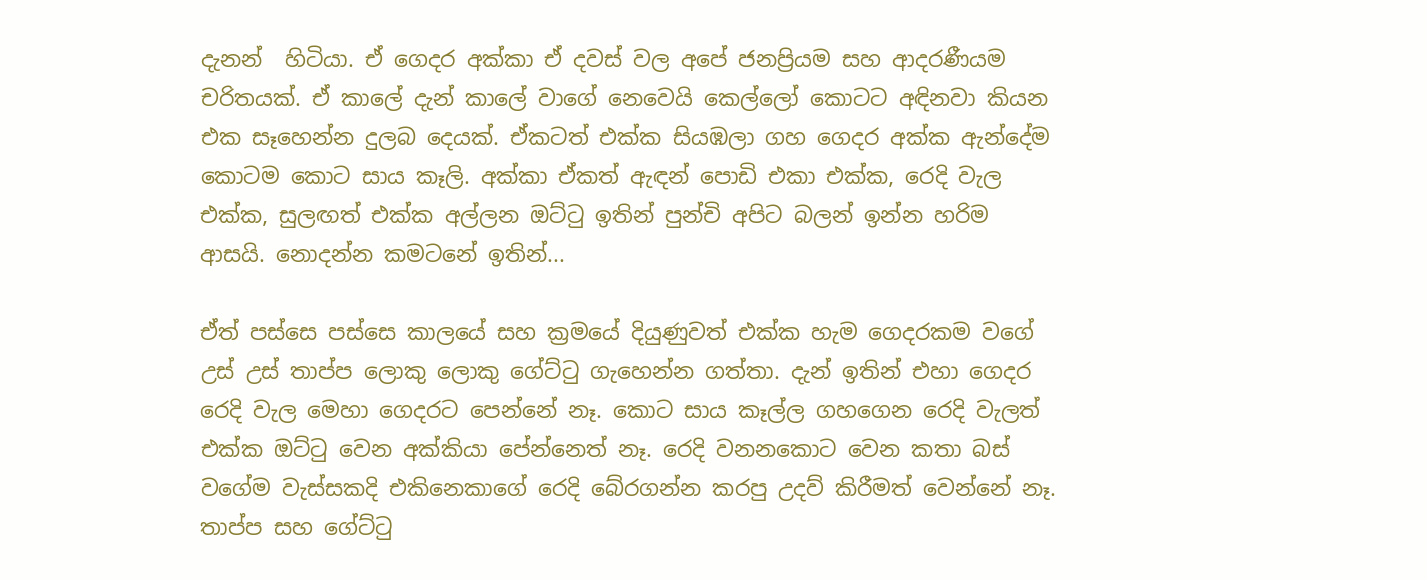දැනන්  හිටියා. ඒ ගෙදර අක්කා ඒ දවස් වල අපේ ජනප්‍රියම සහ ආදරණීයම චරිතයක්. ඒ කාලේ දැන් කාලේ වාගේ නෙවෙයි කෙල්ලෝ කොටට අඳිනවා කියන එක සෑහෙන්න දුලබ දෙයක්. ඒකටත් එක්ක සියඹලා ගහ ගෙදර අක්ක ඇන්දේම කොටම කොට සාය කෑලි. අක්කා ඒකත් ඇඳන් පොඩි එකා එක්ක, රෙදි වැල එක්ක, සුලඟත් එක්ක අල්ලන ඔට්ටු ඉතින් පුන්චි අපිට බලන් ඉන්න හරිම ආසයි. නොදන්න කමටනේ ඉතින්...

ඒත් පස්සෙ පස්සෙ කාලයේ සහ ක්‍රමයේ දියුණුවත් එක්ක හැම ගෙදරකම වගේ උස් උස් තාප්ප ලොකු ලොකු ගේට්ටු ගැහෙන්න ගත්තා. දැන් ඉතින් එහා ගෙදර රෙදි වැල මෙහා ගෙදරට පෙන්නේ නෑ. කොට සාය කෑල්ල ගහගෙන රෙදි වැලත් එක්ක ඔට්ටු වෙන අක්කියා පේන්නෙත් නෑ. රෙදි වනනකොට වෙන කතා බස් වගේම වැස්සකදි එකිනෙකාගේ රෙදි බේරගන්න කරපු උදව් කිරීමත් වෙන්නේ නෑ. තාප්ප සහ ගේට්ටු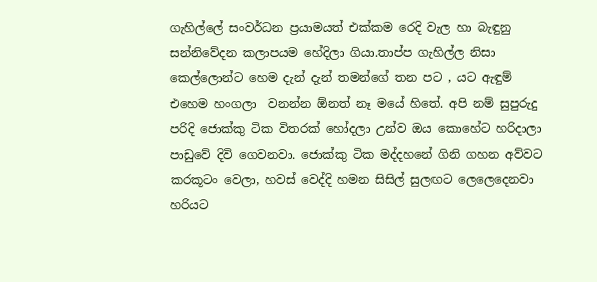ගැහිල්ලේ සංවර්ධන ප්‍රයාමයත් එක්කම රෙදි වැල හා බැඳුනු සන්නිවේදන කලාපයම හේදිලා ගියා.තාප්ප ගැහිල්ල නිසා කෙල්ලොන්ට හෙම දැන් දැන් තමන්ගේ තන පට , යට ඇඳුම් එහෙම හංගලා  වනන්න ඕනත් නෑ මයේ හිතේ. අපි නම් සුපුරුදු පරිදි ජොක්කු ටික විතරක් හෝදලා උන්ව ඔය කොහේට හරිදාලා පාඩුවේ දිවි ගෙවනවා. ජොක්කු ටික මද්දහනේ ගිනි ගහන අව්වට කරකූටං වෙලා, හවස් වෙද්දි හමන සිසිල් සුලඟට ලෙලෙදෙනවා හරියට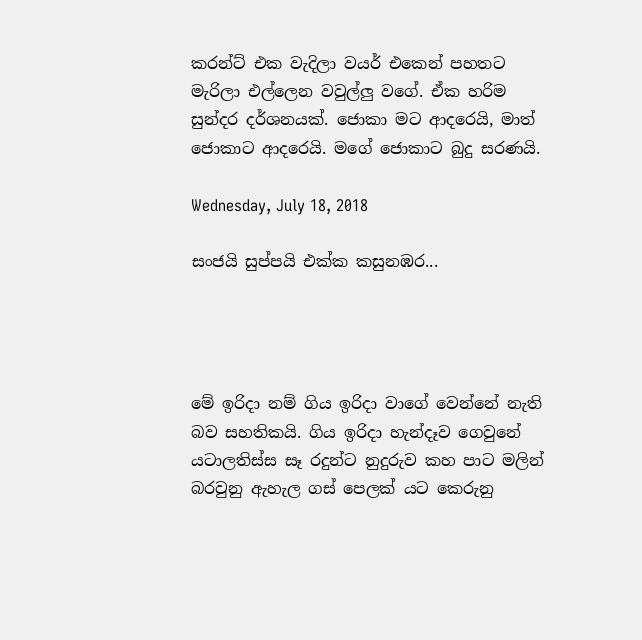කරන්ට් එක වැදිලා වයර් එකෙන් පහතට මැරිලා එල්ලෙන වවුල්ලු වගේ. ඒක හරිම සුන්දර දර්ශනයක්. ජොකා මට ආදරෙයි, මාත් ජොකාට ආදරෙයි. මගේ ජොකාට බුදු සරණයි.

Wednesday, July 18, 2018

සංජයි සුප්පයි එක්ක කසුනඹර...




මේ ඉරිදා නම් ගිය ඉරිදා වාගේ වෙන්නේ නැති බව සහතිකයි. ගිය ඉරිදා හැන්දෑව ගෙවුනේ යටාලතිස්ස සෑ රදුන්ට නුදුරුව කහ පාට මලින් බරවුනු ඇහැල ගස් පෙලක් යට කෙරුනු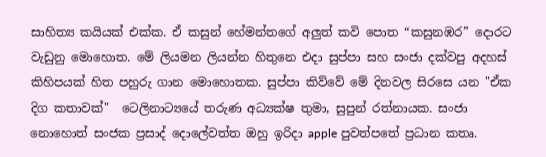සාහිත්‍ය කයියක් එක්ක. ඒ කසුන් හේමන්තගේ අලුත් කවි පොත “කසුනඹර” දොරට වැඩුනු මොහොත. මේ ලියමන ලියන්න හිතුනෙ එදා සුප්පා සහ සංජා දක්වපු අදහස් කිහිපයක් හිත පහුරු ගාන මොහොතක. සුප්පා කිව්වේ මේ දිනවල සිරසෙ යන "ඒක දිග කතාවක්"  ටෙලිනාට්‍යයේ තරුණ අධ්‍යක්ෂ තුමා, සුපුන් රත්නායක. සංජා නොහොත් සංජක ප්‍රසාද් දොලේවත්ත ඔහු ඉරිදා apple පුවත්පතේ ප්‍රධාන කතෘ.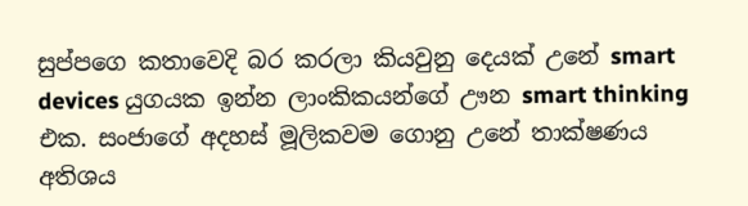සුප්පගෙ කතාවෙදි බර කරලා කියවුනු දෙයක් උනේ smart devices යුගයක ඉන්න ලාංකිකයන්ගේ ඌන smart thinking එක. සංජාගේ අදහස් මූලිකවම ගොනු උනේ තාක්ෂණය අතිශය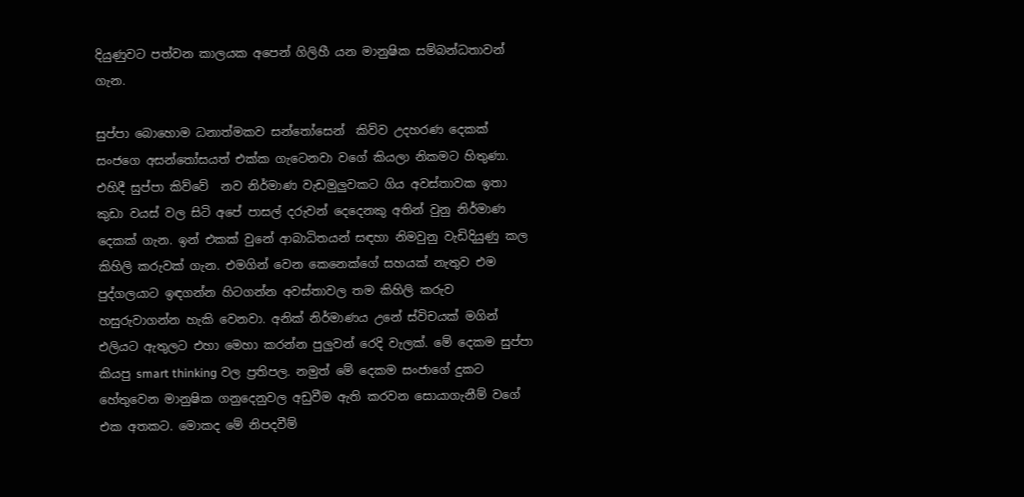දියුණුවට පත්වන කාලයක අපෙන් ගිලිහී යන මානුෂික සම්බන්ධතාවන් ගැන.

සුප්පා බොහොම ධනාත්මකව සන්තෝසෙන්  කිව්ව උදහරණ දෙකක් සංජගෙ අසන්තෝසයත් එක්ක ගැටෙනවා වගේ කියලා නිකමට හිතුණා. එහිදී සුප්පා කිව්වේ  නව නිර්මාණ වැඩමුලුවකට ගිය අවස්තාවක ඉතා කුඩා වයස් වල සිටි අපේ පාසල් දරුවන් දෙදෙනකු අතින් වුනු නිර්මාණ දෙකක් ගැන. ඉන් එකක් වුනේ ආබාධිතයන් සඳහා නිමවුනු වැඩිදියුණු කල කිහිලි කරුවක් ගැන. එමගින් වෙන කෙනෙක්ගේ සහයක් නැතුව එම පුද්ගලයාට ඉඳගන්න හිටගන්න අවස්තාවල තම කිහිලි කරුව හසුරුවාගන්න හැකි වෙනවා. අනික් නිර්මාණය උනේ ස්විචයක් මගින් එලියට ඇතුලට එහා මෙහා කරන්න පුලුවන් රෙදි වැලක්. මේ දෙකම සුප්පා කියපු smart thinking වල ප්‍රතිපල. නමුත් මේ දෙකම සංජාගේ දුකට හේතුවෙන මානුෂික ගනුදෙනුවල අඩුවීම ඇති කරවන සොයාගැනීම් වගේ එක අතකට. මොකද මේ නිපදවීම්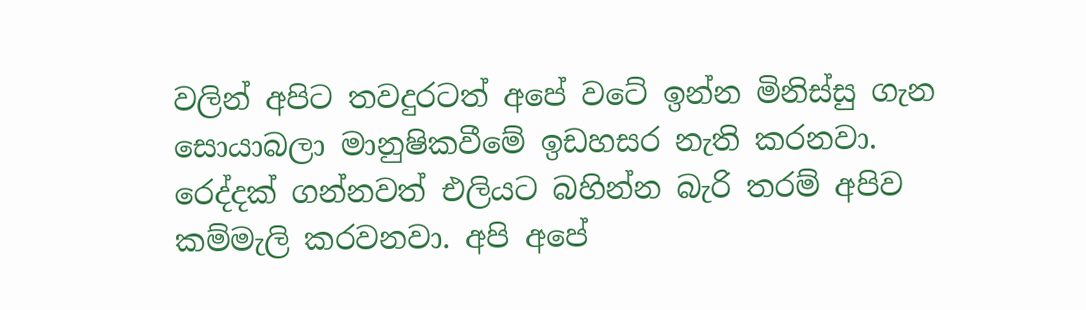වලින් අපිට තවදුරටත් අපේ වටේ ඉන්න මිනිස්සු ගැන සොයාබලා මානුෂිකවීමේ ඉඩහසර නැති කරනවා. රෙද්දක් ගන්නවත් එලියට බහින්න බැරි තරම් අපිව කම්මැලි කරවනවා. අපි අපේ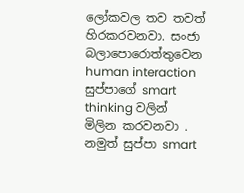ලෝකවල තව තවත් හිරකරවනවා. සංජා බලාපොරොත්තුවෙන human interaction  සුප්පාගේ smart thinking වලින් මිලින කරවනවා . නමුත් සුප්පා smart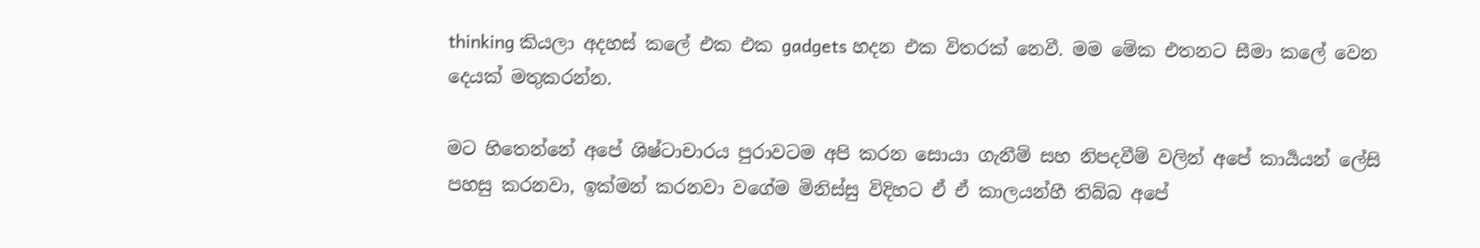thinking කියලා අදහස් කලේ එක එක gadgets හදන එක විතරක් නෙවී. මම මේක එතනට සීමා කලේ වෙන දෙයක් මතුකරන්න.

මට හිතෙන්නේ අපේ ශිෂ්ටාචාරය පුරාවටම අපි කරන සොයා ගැනීම් සහ නිපදවීම් වලින් අපේ කාර්‍යයන් ලේසි පහසු කරනවා, ඉක්මන් කරනවා වගේම මිනිස්සු විදිහට ඒ ඒ කාලයන්හී තිබ්බ අපේ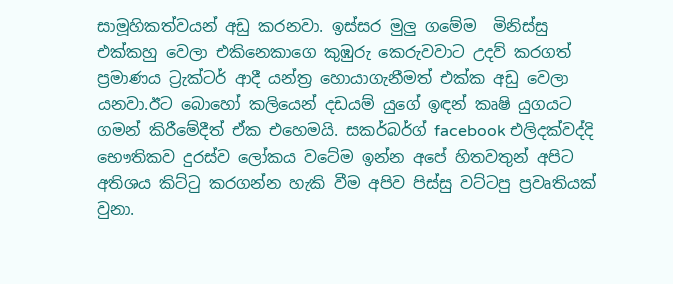සාමූහිකත්වයන් අඩු කරනවා. ඉස්සර මුලු ගමේම  මිනිස්සු එක්කහු වෙලා එකිනෙකාගෙ කුඹුරු කෙරුවවාට උදව් කරගත් ප්‍රමාණය ට්‍රැක්ටර් ආදී යන්ත්‍ර හොයාගැනීමත් එක්ක අඩු වෙලා යනවා.ඊට බොහෝ කලියෙන් දඩයම් යුගේ ඉඳන් කෘෂි යුගයට ගමන් කිරීමේදීත් ඒක එහෙමයි. සකර්බර්ග් facebook එලිදක්වද්දි භෞතිකව දුරස්ව ලෝකය වටේම ඉන්න අපේ හිතවතුන් අපිට අතිශය කිට්ටු කරගන්න හැකි වීම අපිව පිස්සු වට්ටපු ප්‍රවෘතියක්  වුනා.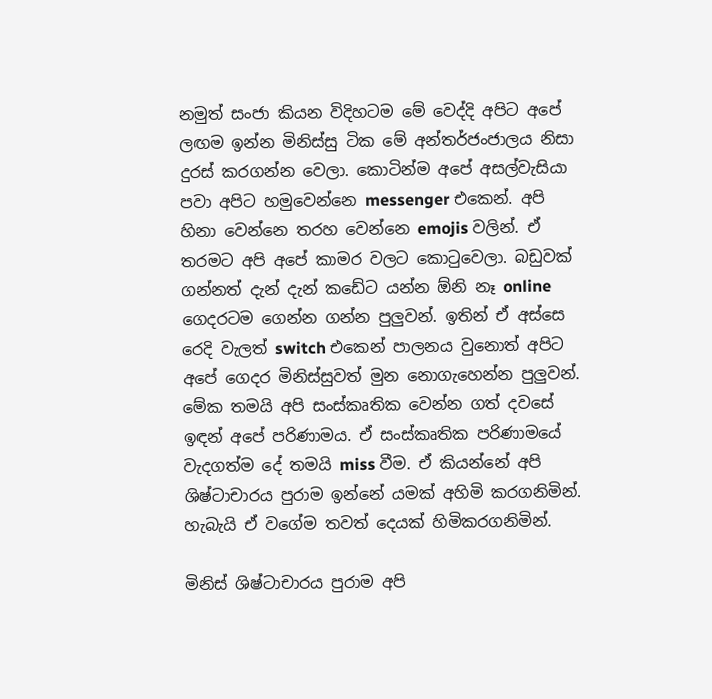නමුත් සංජා කියන විදිහටම මේ වෙද්දි අපිට අපේ ලඟම ඉන්න මිනිස්සු ටික මේ අන්තර්ජංජාලය නිසා දුරස් කරගන්න වෙලා. කොටින්ම අපේ අසල්වැසියා පවා අපිට හමුවෙන්නෙ messenger එකෙන්. අපි හිනා වෙන්නෙ තරහ වෙන්නෙ emojis වලින්. ඒ තරමට අපි අපේ කාමර වලට කොටුවෙලා. බඩුවක් ගන්නත් දැන් දැන් කඩේට යන්න ඕනි නෑ online ගෙදරටම ගෙන්න ගන්න පුලුවන්. ඉතින් ඒ අස්සෙ රෙදි වැලත් switch එකෙන් පාලනය වුනොත් අපිට අපේ ගෙදර මිනිස්සුවත් මුන නොගැහෙන්න පුලුවන්. මේක තමයි අපි සංස්කෘතික වෙන්න ගත් දවසේ ඉඳන් අපේ පරිණාමය. ඒ සංස්කෘතික පරිණාමයේ වැදගත්ම දේ තමයි miss වීම. ඒ කියන්නේ අපි ශිෂ්ටාචාරය පුරාම ඉන්නේ යමක් අහිමි කරගනිමින්. හැබැයි ඒ වගේම තවත් දෙයක් හිමිකරගනිමින්.

මිනිස් ශිෂ්ටාචාරය පුරාම අපි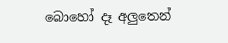බොහෝ දෑ අලුතෙන්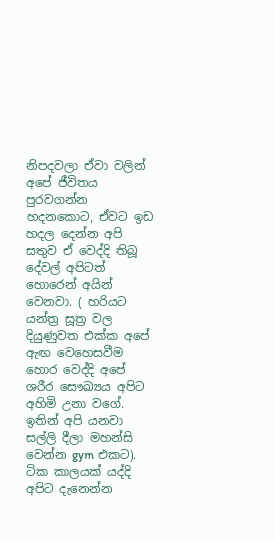නිපදවලා ඒවා වලින් අපේ ජීවිතය පුරවගන්න හදනකොට, ඒවට ඉඩ හදල දෙන්න අපි සතුව ඒ වෙද්දි තිබූ දේවල් අපිටත් හොරෙන් අයින් වෙනවා. ( හරියට යන්ත්‍ර සූත්‍ර වල දියුණුවත එක්ක අපේ ඇඟ වෙහෙසවීම හොර වෙද්දි අපේ ශරීර සෞඛ්‍යය අපිට අහිමි උනා වගේ. ඉතින් අපි යනවා සල්ලි දීලා මහන්සි වෙන්න gym එකට). ටික කාලයක් යද්දි අපිට දැනෙන්න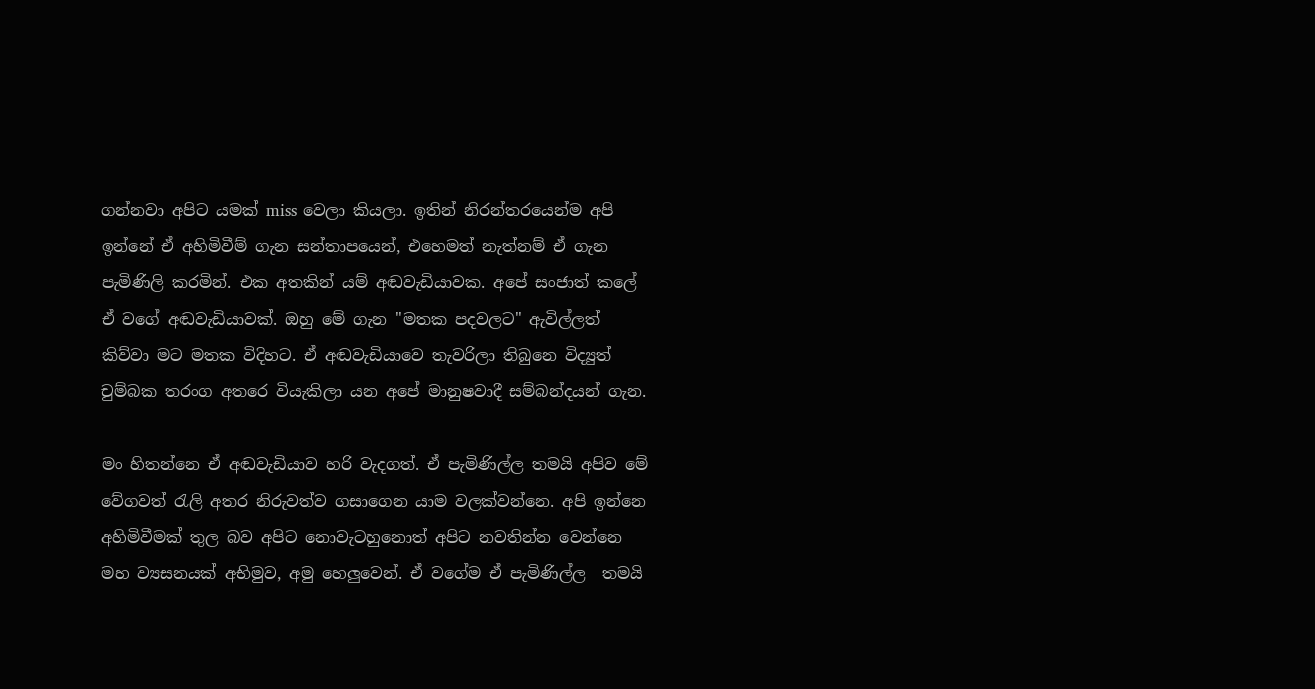ගන්නවා අපිට යමක් miss වෙලා කියලා. ඉතින් නිරන්තරයෙන්ම අපි ඉන්නේ ඒ අහිමිවීම් ගැන සන්තාපයෙන්, එහෙමත් නැත්නම් ඒ ගැන පැමිණිලි කරමින්. එක අතකින් යම් අඬවැඩියාවක. අපේ සංජාත් කලේ ඒ වගේ අඬවැඩියාවක්. ඔහු මේ ගැන "මතක පදවලට" ඇවිල්ලත්  කිව්වා මට මතක විදිහට. ඒ අඬවැඩියාවෙ තැවරිලා තිබුනෙ විද්‍යුත් චුම්බක තරංග අතරෙ වියැකිලා යන අපේ මානුෂවාදී සම්බන්දයන් ගැන.

මං හිතන්නෙ ඒ අඬවැඩියාව හරි වැදගත්. ඒ පැමිණිල්ල තමයි අපිව මේ වේගවත් රැලි අතර නිරුවත්ව ගසාගෙන යාම වලක්වන්නෙ. අපි ඉන්නෙ අහිමිවීමක් තුල බව අපිට නොවැටහුනොත් අපිට නවතින්න වෙන්නෙ මහ ව්‍යසනයක් අභිමුව, අමු හෙලුවෙන්. ඒ වගේම ඒ පැමිණිල්ල  තමයි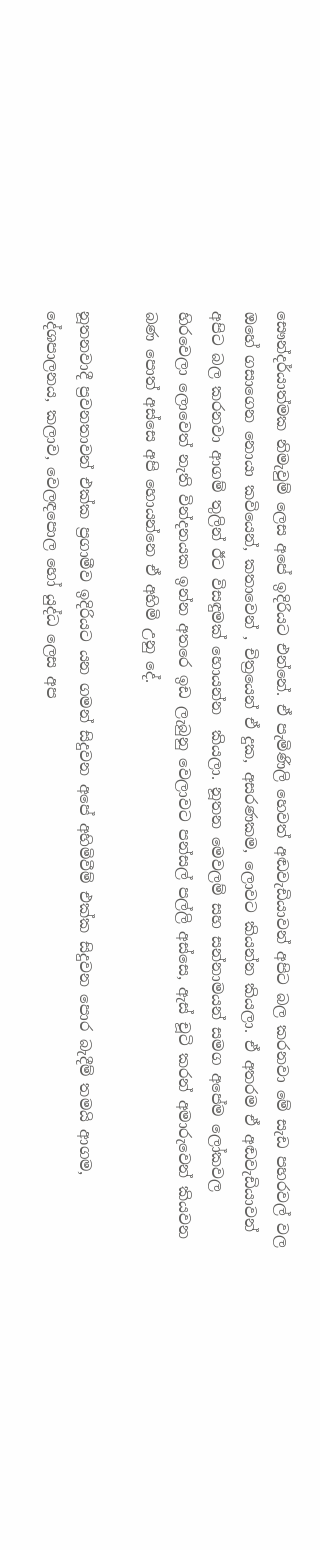සෞන්දර්යාත්මක නිමැවුම් ලෙස අපේ ඉදිරියට එන්නේ. ඒ පැමිණිලි හෙවත් අඬවැඩියාවන් අපිට බල කරනවා මේ සැඩ පහරවල් වල ඔහේ ගසාගෙන නොයා කවියෙන්, කතාවෙන් , චිත්‍රයෙන් ඒ දුක, අසරණකම, ලොවට කියන්න කියලා. ඒ අතරම ඒ අඬවැඩියාවන් අපිට බල කරනවා ආගම් තුලින් ඊට විසඳුමක් හොයන්න  කියලා. නූතන මෙවලම් සහ සන්නාමයන් සමග අපේම ලෝකවල හිරවෙලා ලොවෙත් නැති වින්දනයක ඉන්න අතරෙ ඉඩ ලැබුනු වෙලාවට පන්සල් පල්ලි අස්සෙ, ඇස් චූටි කරන් අමාරුවෙන් කියවන බණ පොත් අස්සෙ අපි හොයන්නෙ ඒ අහිමි උනු දේ.

නූතනවාදී ප්‍රවනතාවන් එක්ක ප්‍රගාමීව ඉදිරියට යන ගමන් සිදුවන අපේ අහිමිවීම් එක්ක සිදුවන පොර බැදීම් තමයි ආගම, දේශපාලනය, කලාව, වෙලඳපොල හෝ යුද්ධ ලෙස අප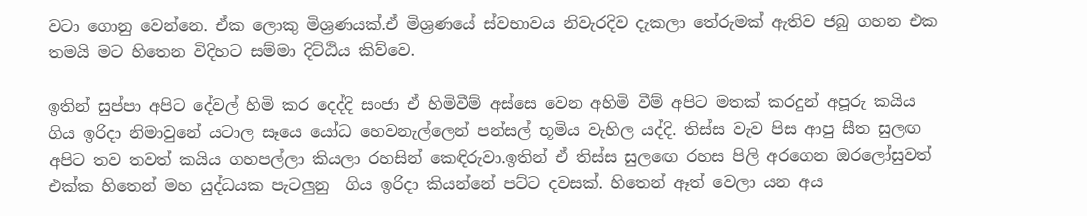වටා ගොනු වෙන්නෙ. ඒක ලොකු මිශ්‍රණයක්.ඒ මිශ්‍රණයේ ස්වභාවය නිවැරදිව දැකලා තේරුමක් ඇතිව ජබු ගහන එක තමයි මට හිතෙන විදිහට සම්මා දිට්ඨිය කිව්වෙ.

ඉතින් සුප්පා අපිට දේවල් හිමි කර දෙද්දි සංජා ඒ හිමිවීම් අස්සෙ වෙන අහිමි වීම් අපිට මතක් කරදුන් අපූරු කයිය ගිය ඉරිදා නිමාවුනේ යටාල සෑයෙ යෝධ හෙවනැල්ලෙන් පන්සල් භූමිය වැහිල යද්දි. තිස්ස වැව පිස ආපු සීත සුලඟ අපිට තව තවත් කයිය ගහපල්ලා කියලා රහසින් කෙඳිරුවා.ඉතින් ඒ තිස්ස සුලඟෙ රහස පිලි අරගෙන ඔරලෝසුවත් එක්ක හිතෙන් මහ යුද්ධයක පැටලුනු  ගිය ඉරිදා කියන්නේ පට්ට දවසක්. හිතෙන් ඈත් වෙලා යන අය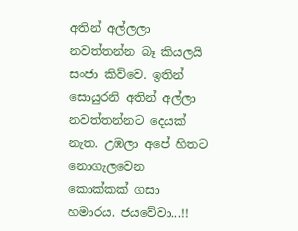අතින් අල්ලලා නවත්තන්න බෑ කියලයි සංජා කිව්වෙ. ඉතින් සොයුරනි අතින් අල්ලා නවත්තන්නට දෙයක් නැත. උඹලා අපේ හිතට නොගැලවෙන කොක්කක් ගසා හමාරය. ජයවේවා...!!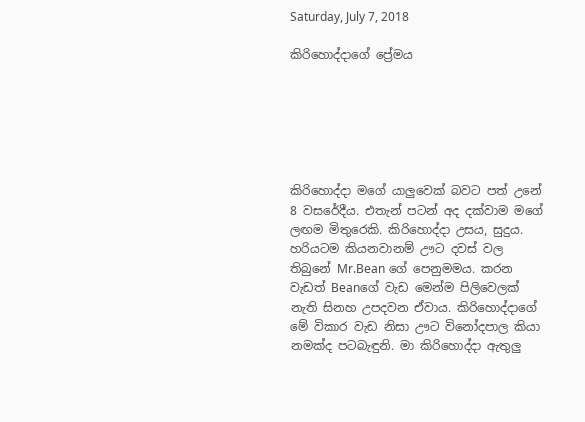Saturday, July 7, 2018

කිරිහොද්දාගේ ප්‍රේමය






කිරිහොද්දා මගේ යාලුවෙක් බවට පත් උනේ 8 වසරේදීය. එතැන් පටන් අද දක්වාම මගේ ලඟම මිතුරෙකි. කිරිහොද්දා උසය, සුදුය. හරියටම කියනවානම් ඌට දවස් වල තිබුනේ Mr.Bean ගේ පෙනුමමය. කරන වැඩත් Beanගේ වැඩ මෙන්ම පිලිවෙලක් නැති සිනහ උපදවන ඒවාය. කිරිහොද්දාගේ මේ විකාර වැඩ නිසා ඌට විනෝදපාල කියා නමක්ද පටබැඳුනි. මා කිරිහොද්දා ඇතුලු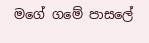මගේ ගමේ පාසලේ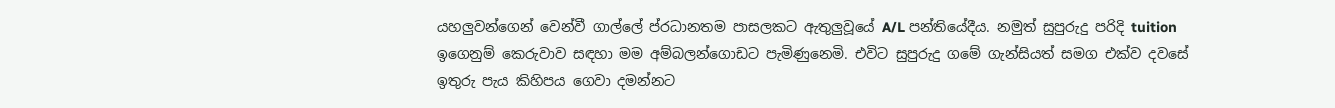යහලුවන්ගෙන් වෙන්වී ගාල්ලේ ප්රධානතම පාසලකට ඇතුලුවූයේ A/L පන්තියේදීය. නමුත් සුපුරුදු පරිදි tuition ඉගෙනුම් කෙරුවාව සඳහා මම අම්බලන්ගොඩට පැමිණුනෙමි. එවිට සුපුරුදු ගමේ ගැන්සියත් සමග එක්ව දවසේ ඉතුරු පැය කිහිපය ගෙවා දමන්නට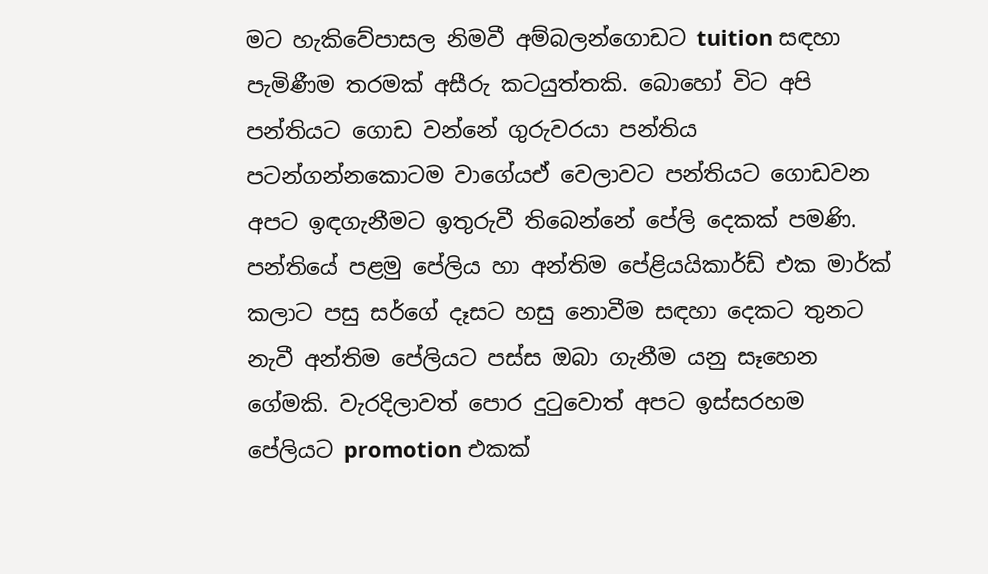මට හැකිවේපාසල නිමවී අම්බලන්ගොඩට tuition සඳහා පැමිණීම තරමක් අසීරු කටයුත්තකි. බොහෝ විට අපි පන්තියට ගොඩ වන්නේ ගුරුවරයා පන්තිය පටන්ගන්නකොටම වාගේයඒ වෙලාවට පන්තියට ගොඩවන අපට ඉඳගැනීමට ඉතුරුවී තිබෙන්නේ පේලි දෙකක් පමණි. පන්තියේ පළමු පේලිය හා අන්තිම පේළියයිකාර්ඩ් එක මාර්ක් කලාට පසු සර්ගේ දෑසට හසු නොවීම සඳහා දෙකට තුනට නැවී අන්තිම පේලියට පස්ස ඔබා ගැනීම යනු සෑහෙන ගේමකි. වැරදිලාවත් පොර දුටුවොත් අපට ඉස්සරහම පේලියට promotion එකක්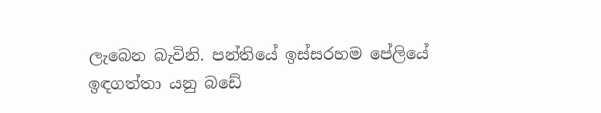ලැබෙන බැවිනි. පන්තියේ ඉස්සරහම පේලියේ ඉඳගත්තා යනු බඩේ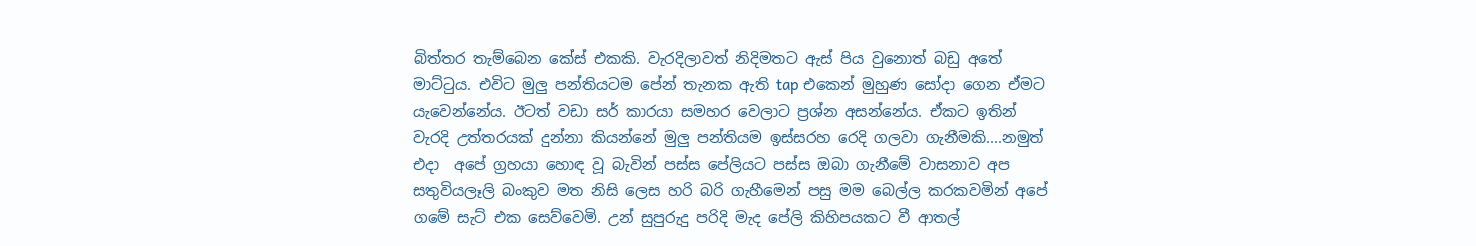බිත්තර තැම්බෙන කේස් එකකි. වැරදිලාවත් නිදිමතට ඇස් පිය වුනොත් බඩු අතේ මාට්ටුය. එවිට මුලු පන්තියටම පේන් තැනක ඇති tap එකෙන් මුහුණ සෝදා ගෙන ඒමට යැවෙන්නේය. ඊටත් වඩා සර් කාරයා සමහර වෙලාට ප්‍රශ්න අසන්නේය. ඒකට ඉතින් වැරදි උත්තරයක් දුන්නා කියන්නේ මුලු පන්තියම ඉස්සරහ රෙදි ගලවා ගැනීමකි....නමුත් එදා  අපේ ග්‍රහයා හොඳ වූ බැවින් පස්ස පේලියට පස්ස ඔබා ගැනීමේ වාසනාව අප සතුවියලෑලි බංකුව මත නිසි ලෙස හරි බරි ගැහීමෙන් පසු මම බෙල්ල කරකවමින් අපේ ගමේ සැට් එක සෙව්වෙමි. උන් සුපුරුදු පරිදි මැද පේලි කිහිපයකට වී ආතල්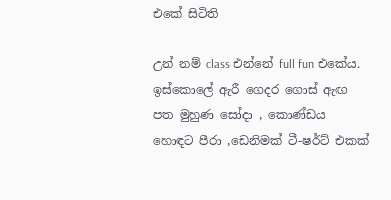එකේ සිටිති

උන් නම් class එන්නේ full fun එකේය. ඉස්කොලේ ඇරී ගෙදර ගොස් ඇඟ පත මුහුණ සෝදා , කොණ්ඩය හොඳට පීරා ,ඩෙනිමක් ටී-ෂර්ට් එකක්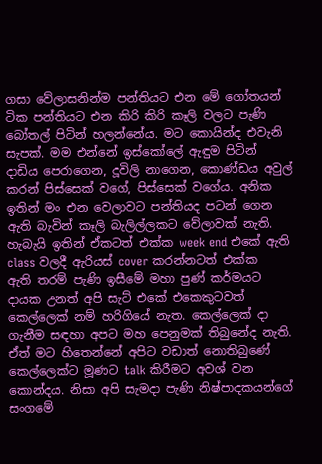ගසා වේලාසනින්ම පන්තියට එන මේ ගෝතයන් ටික පන්තියට එන කිරි කිරි කෑලි වලට පැණි බෝතල් පිටින් හලන්නේය. මට කොයින්ද එවැනි සැපක්. මම එන්නේ ඉස්කෝලේ ඇඳුම පිටින් දාඩිය පෙරාගෙන, දූවිලි නාගෙන, කොණ්ඩය අවුල් කරන් පිස්සෙක් වගේ, පිස්සෙක් වගේය. අනික ඉතින් මං එන වෙලාවට පන්තියද පටන් ගෙන ඇති බැවින් කෑලි බැලිල්ලකට වේලාවක් නැති. හැබැයි ඉතින් ඒකටත් එක්ක week end එකේ ඇති class වලදී ඇරියස් cover කරන්නටත් එක්ක  ඇති තරම් පැණි ඉසීමේ මහා පුණ් කර්මයට දායක උනත් අපි සැට් එකේ එකෙකුටවත් කෙල්ලෙක් නම් හරිගියේ නැත. කෙල්ලෙක් දා ගැනීම සඳහා අපට මහ පෙනුමක් තිබුනේද නැති. ඒත් මට හිතෙන්නේ අපිට වඩාත් නොතිබුණේ කෙල්ලෙක්ට මූණට talk කිරීමට අවශ් වන කොන්දය. නිසා අපි සැමදා පැණි නිෂ්පාදකයන්ගේ සංගමේ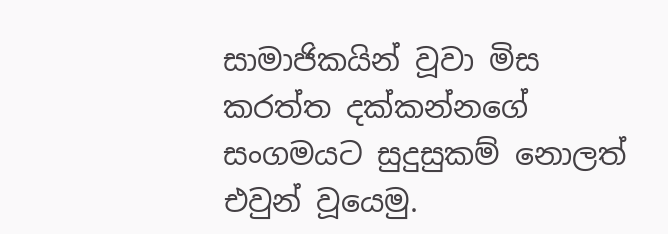සාමාජිකයින් වූවා මිස කරත්ත දක්කන්නගේ සංගමයට සුදුසුකම් නොලත් එවුන් වූයෙමු.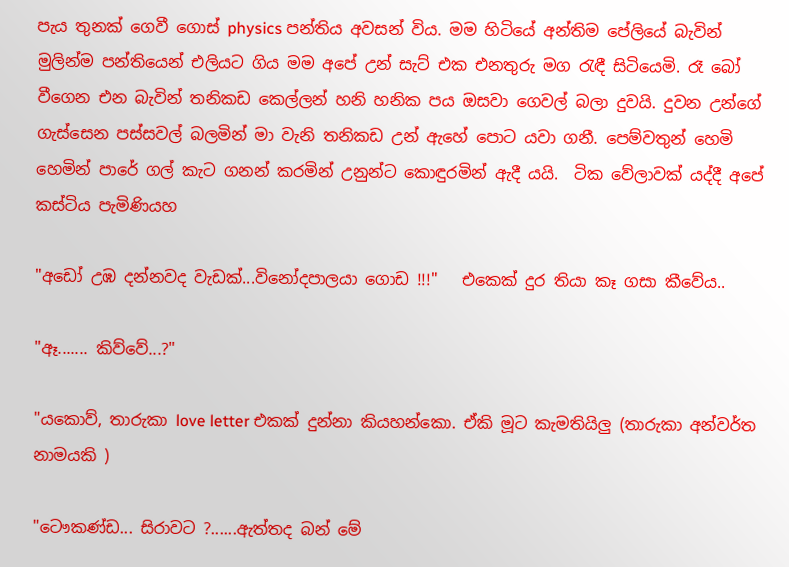පැය තුනක් ගෙවී ගොස් physics පන්තිය අවසන් විය. මම හිටියේ අන්තිම පේලියේ බැවින් මුලින්ම පන්තියෙන් එලියට ගිය මම අපේ උන් සැට් එක එනතුරු මග රැඳී සිටියෙමි. රෑ බෝ වීගෙන එන බැවින් තනිකඩ කෙල්ලන් හනි හනික පය ඔසවා ගෙවල් බලා දුවයි. දුවන උන්ගේ ගැස්සෙන පස්සවල් බලමින් මා වැනි තනිකඩ උන් ඇහේ පොට යවා ගනී. පෙම්වතුන් හෙමි හෙමින් පාරේ ගල් කැට ගනන් කරමින් උනුන්ට කොඳුරමින් ඇදී යයි.  ටික වේලාවක් යද්දී අපේ කස්ටිය පැමිණියහ

"අඩෝ උඹ දන්නවද වැඩක්...විනෝදපාලයා ගොඩ !!!"   එකෙක් දුර තියා කෑ ගසා කීවේය..

"ඈ....... කිව්වේ...?"

"යකොව්, තාරුකා love letter එකක් දුන්නා කියහන්කො. ඒකි මූට කැමතියිලු (තාරුකා අන්වර්ත නාමයකි )

"ටෞකණ්ඩ... සිරාවට ?......ඇත්තද බන් මේ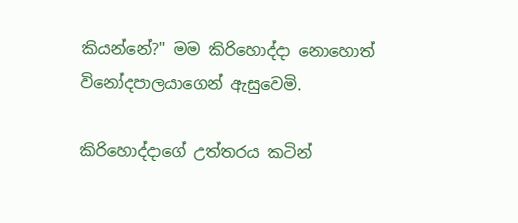කියන්නේ?" මම කිරිහොද්දා නොහොත් විනෝදපාලයාගෙන් ඇසුවෙමි.

කිරිහොද්දාගේ උත්තරය කටින්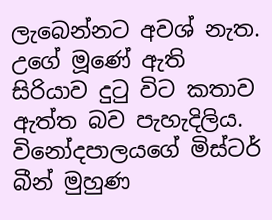ලැබෙන්නට අවශ් නැත. උගේ මූණේ ඇති සිරියාව දුටු විට කතාව ඇත්ත බව පැහැදිලිය. විනෝදපාලයගේ මිස්ටර් බීන් මුහුණ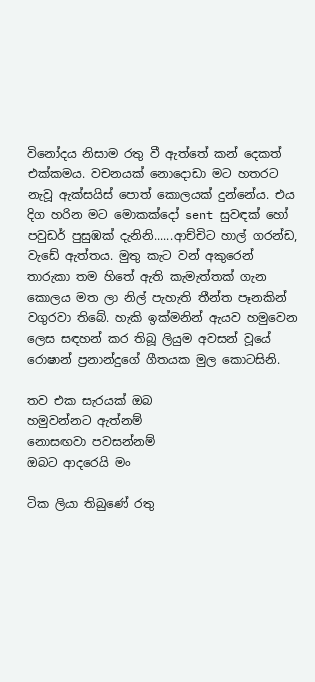විනෝදය නිසාම රතු වී ඇත්තේ කන් දෙකත් එක්කමය. වචනයක් නොදොඩා මට හතරට නැවූ ඇක්සයිස් පොත් කොලයක් දුන්නේය. එය දිග හරින මට මොකක්දෝ sent සුවඳක් හෝ පවුඩර් පුසුඹක් දැනිනි......ආච්චිට හාල් ගරන්ඩ, වැඩේ ඇත්තය. මුතු කැට වන් අකුරෙන් තාරුකා තම හිතේ ඇති කැමැත්තක් ගැන කොලය මත ලා නිල් පැහැති තීන්ත පෑනකින් වගුරවා තිබේ. හැකි ඉක්මනින් ඇයව හමුවෙන ලෙස සඳහන් කර තිබූ ලියුම අවසන් වූයේ රොෂාන් ප්‍රනාන්දුගේ ගීතයක මුල කොටසිනි.

තව එක සැරයක් ඔබ
හමුවන්නට ඇත්නම්
නොසඟවා පවසන්නම්
ඔබට ආදරෙයි මං

ටික ලියා තිබුණේ රතු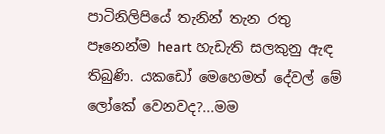පාටිනිලිපියේ තැනින් තැන රතු පෑනෙන්ම heart හැඩැති සලකුනු ඇඳ තිබුණි. යකඩෝ මෙහෙමත් දේවල් මේ ලෝකේ වෙනවද?...මම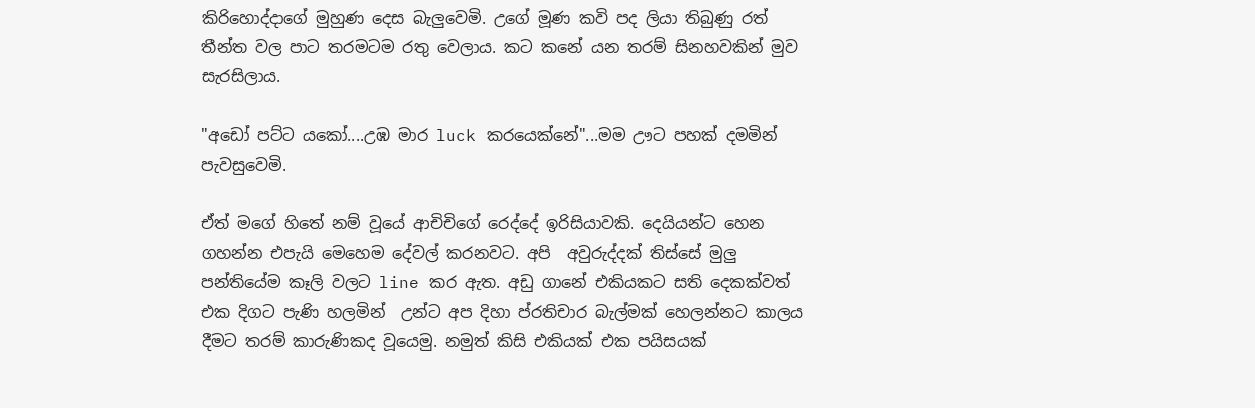කිරිහොද්දාගේ මුහුණ දෙස බැලුවෙමි. උගේ මූණ කවි පද ලියා තිබුණු රත් තීන්ත වල පාට තරමටම රතු වෙලාය. කට කනේ යන තරම් සිනහවකින් මුව සැරසිලාය.

"අඩෝ පට්ට යකෝ....උඹ මාර luck කරයෙක්නේ"...මම ඌට පහක් දමමින් පැවසුවෙමි.

ඒත් මගේ හිතේ නම් වූයේ ආචිචිගේ රෙද්දේ ඉරිසියාවකි. දෙයියන්ට හෙන ගහන්න එපැයි මෙහෙම දේවල් කරනවට. අපි  අවුරුද්දක් තිස්සේ මුලු පන්තියේම කෑලි වලට line කර ඇත. අඩු ගානේ එකියකට සති දෙකක්වත් එක දිගට පැණි හලමින්  උන්ට අප දිහා ප්රතිචාර බැල්මක් හෙලන්නට කාලය දීමට තරම් කාරුණිකද වූයෙමු. නමුත් කිසි එකියක් එක පයිසයක්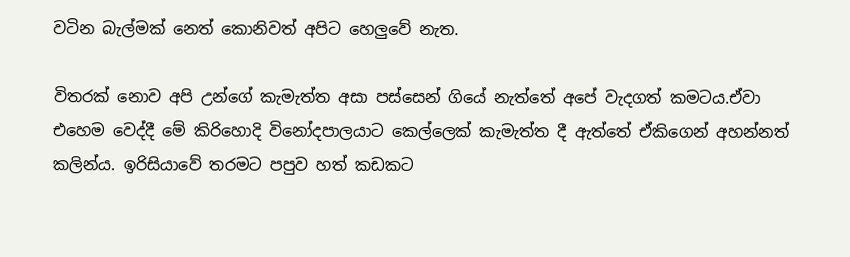වටින බැල්මක් නෙත් කොනිවත් අපිට හෙලුවේ නැත.

විතරක් නොව අපි උන්ගේ කැමැත්ත අසා පස්සෙන් ගියේ නැත්තේ අපේ වැදගත් කමටය.ඒවා එහෙම වෙද්දී මේ කිරිහොදි විනෝදපාලයාට කෙල්ලෙක් කැමැත්ත දී ඇත්තේ ඒකිගෙන් අහන්නත් කලින්ය. ඉරිසියාවේ තරමට පපුව හත් කඩකට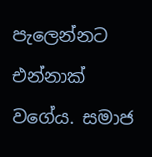පැලෙන්නට එන්නාක් වගේය. සමාජ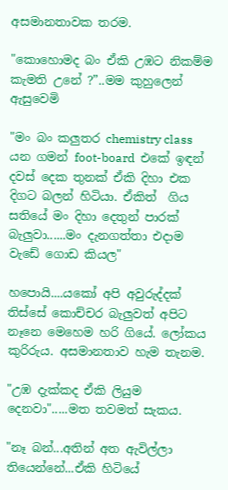අසමානතාවක තරම.

"කොහොමද බං ඒකි උඹට නිකම්ම කැමති උනේ ?”..මම කුහුලෙන් ඇසුවෙමි

"මං බං කලුතර chemistry class යන ගමන් foot-board  එකේ ඉඳන් දවස් දෙක තුනක් ඒකි දිහා එක දිගට බලන් හිටියා. ඒකිත්  ගිය සතියේ මං දිහා දෙතුන් පාරක් බැලුවා......මං දැනගත්තා එදාම වැඩේ ගොඩ කියල"

හපොයි....යකෝ අපි අවුරුද්දක් තිස්සේ කොච්චර බැලුවත් අපිට නෑනෙ මෙහෙම හරි ගියේ. ලෝකය කුරිරුය. අසමානතාව හැම තැනම.

"උඹ දැක්කද ඒකි ලියුම දෙනවා".....මත තවමත් සැකය.

"නෑ බන්...අතින් අත ඇවිල්ලා තියෙන්නේ...ඒකි හිටියේ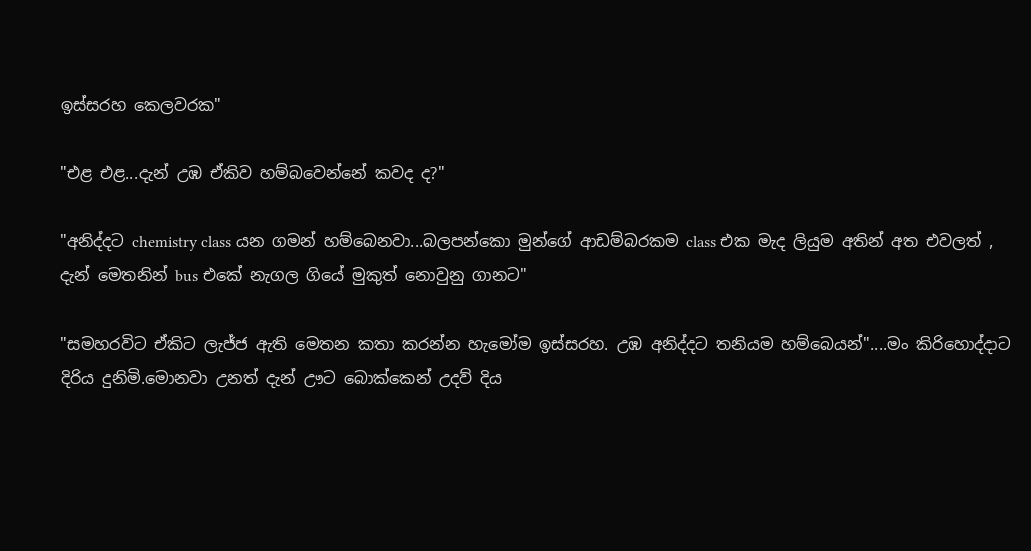ඉස්සරහ කෙලවරක"

"එළ එළ...දැන් උඹ ඒකිව හම්බවෙන්නේ කවද ද?"

"අනිද්දට chemistry class යන ගමන් හම්බෙනවා...බලපන්කො මුන්ගේ ආඩම්බරකම class එක මැද ලියුම අතින් අත එවලත් , දැන් මෙතනින් bus එකේ නැගල ගියේ මුකුත් නොවුනු ගානට"

"සමහරවිට ඒකිට ලැජ්ජ ඇති මෙතන කතා කරන්න හැමෝම ඉස්සරහ. උඹ අනිද්දට තනියම හම්බෙයන්"....මං කිරිහොද්දාට දිරිය දුනිමි.මොනවා උනත් දැන් ඌට බොක්කෙන් උදව් දිය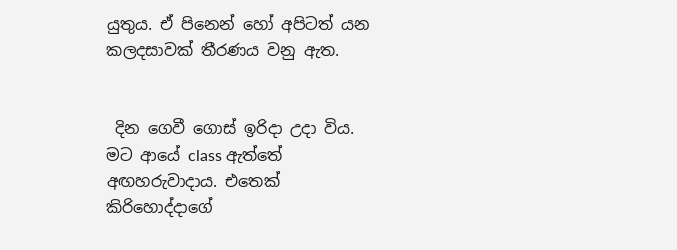යුතුය. ඒ පිනෙන් හෝ අපිටත් යන කලදසාවක් තීරණය වනු ඇත.


 දින ගෙවී ගොස් ඉරිදා උදා විය. මට ආයේ class ඇත්තේ අඟහරුවාදාය. එතෙක් කිරිහොද්දාගේ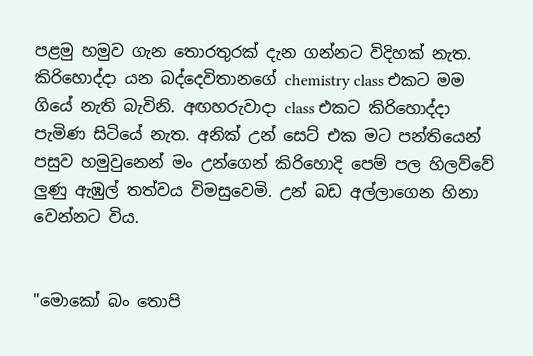පළමු හමුව ගැන තොරතුරක් දැන ගන්නට විදිහක් නැත. කිරිහොද්දා යන බද්දෙවිතානගේ chemistry class එකට මම ගියේ නැති බැවිනි. අඟහරුවාදා class එකට කිරිහොද්දා පැමිණ සිටියේ නැත. අනික් උන් සෙට් එක මට පන්තියෙන් පසුව හමුවුනෙන් මං උන්ගෙන් කිරිහොදි පෙම් පල හිලව්වේ ලුණු ඇඹුල් තත්වය විමසුවෙමි. උන් බඩ අල්ලාගෙන හිනා වෙන්නට විය.


"මොකෝ බං තොපි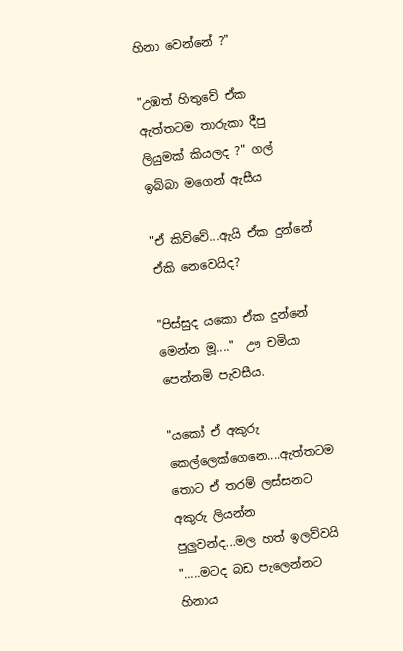හිනා වෙන්නේ ?"

"උඹත් හිතුවේ ඒක ඇත්තටම තාරුකා දීපු ලියුමක් කියලද ?" ගල් ඉබ්බා මගෙන් ඇසීය

"ඒ කිව්වේ...ඇයි ඒක දුන්නේ ඒකි නෙවෙයිද?

"පිස්සුද යකො ඒක දුන්නේ මෙන්න මූ...."  ඌ චමියා පෙන්නමි පැවසීය.

"යකෝ ඒ අකුරු කෙල්ලෙක්ගෙනෙ....ඇත්තටම තොට ඒ තරම් ලස්සනට අකුරු ලියන්න පුලුවන්ද...මල හත් ඉලව්වයි ".....මටද බඩ පැලෙන්නට හිනාය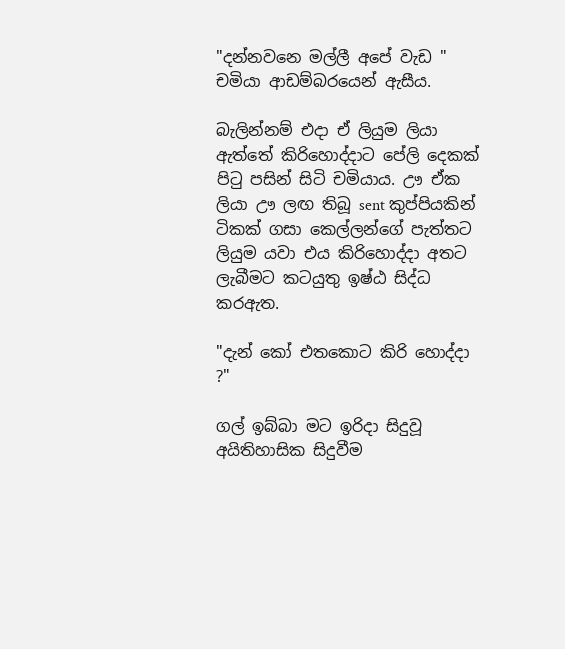"දන්නවනෙ මල්ලී අපේ වැඩ " චමියා ආඩම්බරයෙන් ඇසීය.

බැලින්නම් එදා ඒ ලියුම ලියා ඇත්තේ කිරිහොද්දාට පේලි දෙකක් පිටු පසින් සිටි චමියාය. ඌ ඒක ලියා ඌ ලඟ තිබූ sent කුප්පියකින් ටිකක් ගසා කෙල්ලන්ගේ පැත්තට ලියුම යවා එය කිරිහොද්දා අතට ලැබීමට කටයුතු ඉෂ්ඨ සිද්ධ කරඇත.

"දැන් කෝ එතකොට කිරි හොද්දා ?"

ගල් ඉබ්බා මට ඉරිදා සිදුවූ අයිතිහාසික සිදුවීම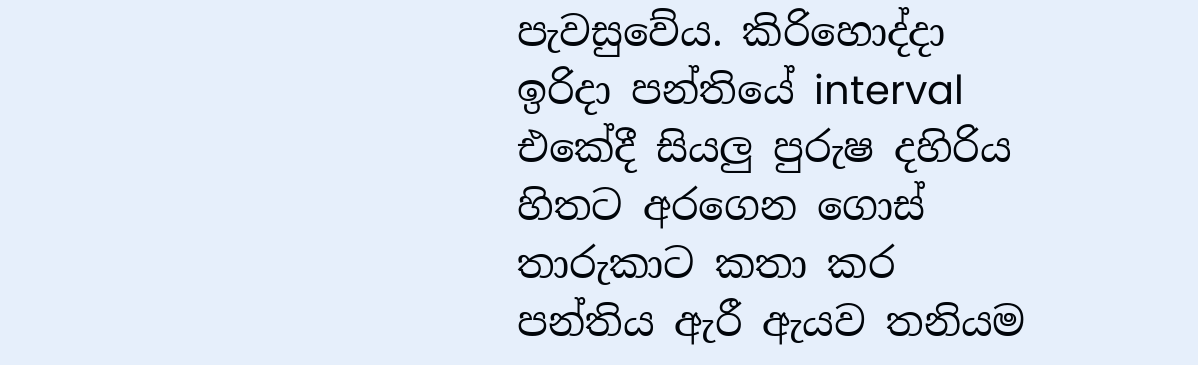පැවසුවේය. කිරිහොද්දා ඉරිදා පන්තියේ interval එකේදී සියලු පුරුෂ දහිරිය හිතට අරගෙන ගොස් තාරුකාට කතා කර පන්තිය ඇරී ඇයව තනියම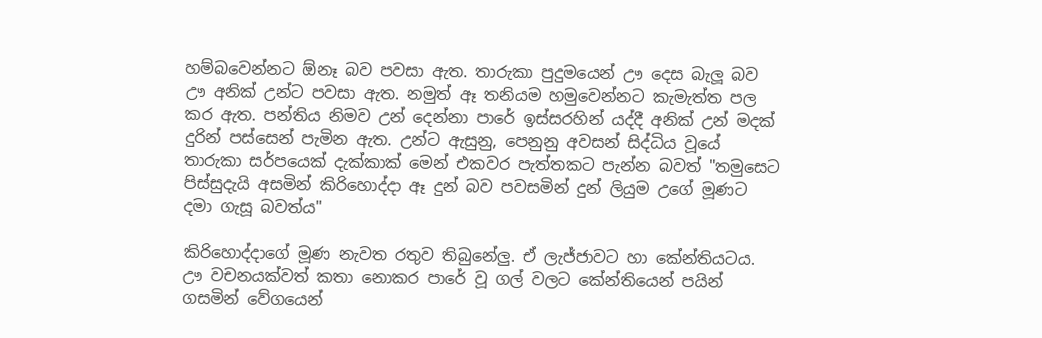හම්බවෙන්නට ඕනෑ බව පවසා ඇත. තාරුකා පුදුමයෙන් ඌ දෙස බැලූ බව ඌ අනික් උන්ට පවසා ඇත. නමුත් ඈ තනියම හමුවෙන්නට කැමැත්ත පල කර ඇත. පන්තිය නිමව උන් දෙන්නා පාරේ ඉස්සරහින් යද්දී අනික් උන් මදක් දුරින් පස්සෙන් පැමින ඇත. උන්ට ඇසුනු, පෙනුනු අවසන් සිද්ධිය වූයේ තාරුකා සර්පයෙක් දැක්කාක් මෙන් එකවර පැත්තකට පැන්න බවත් "තමුසෙට පිස්සුදැයි අසමින් කිරිහොද්දා ඈ දුන් බව පවසමින් දුන් ලියුම උගේ මූණට දමා ගැසූ බවත්ය"

කිරිහොද්දාගේ මූණ නැවත රතුව තිබුනේලු. ඒ ලැජ්ජාවට හා කේන්තියටය. ඌ වචනයක්වත් කතා නොකර පාරේ වූ ගල් වලට කේන්තියෙන් පයින් ගසමින් වේගයෙන්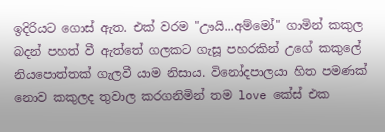ඉදිරියට ගොස් ඇත. එක් වරම "ඌයි...අම්මෝ" ගාමින් කකුල බදන් පහත් වී ඇත්තේ ගලකට ගැසූ පහරකින් උගේ කකුලේ නියපොත්තක් ගැලවී යාම නිසාය. විනෝදපාලයා හිත පමණක් නොව කකුලද තුවාල කරගනිමින් තම love කේස් එක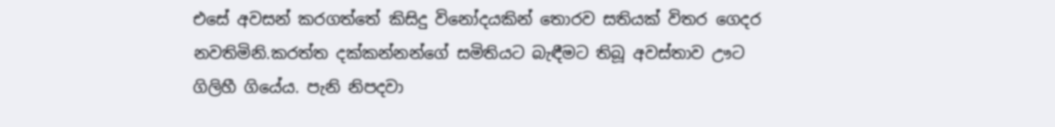එසේ අවසන් කරගත්තේ කිසිදු විනෝදයකින් තොරව සතියක් විතර ගෙදර නවතිමිනි.කරත්ත දක්කන්නන්ගේ සමිතියට බැඳීමට තිබූ අවස්තාව ඌට ගිලිහී ගියේය. පැනි නිපදවා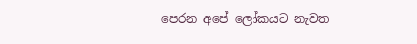පෙරන අපේ ලෝකයට නැවත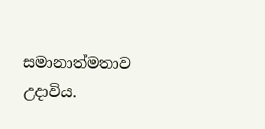සමානාත්මතාව උදාවිය.